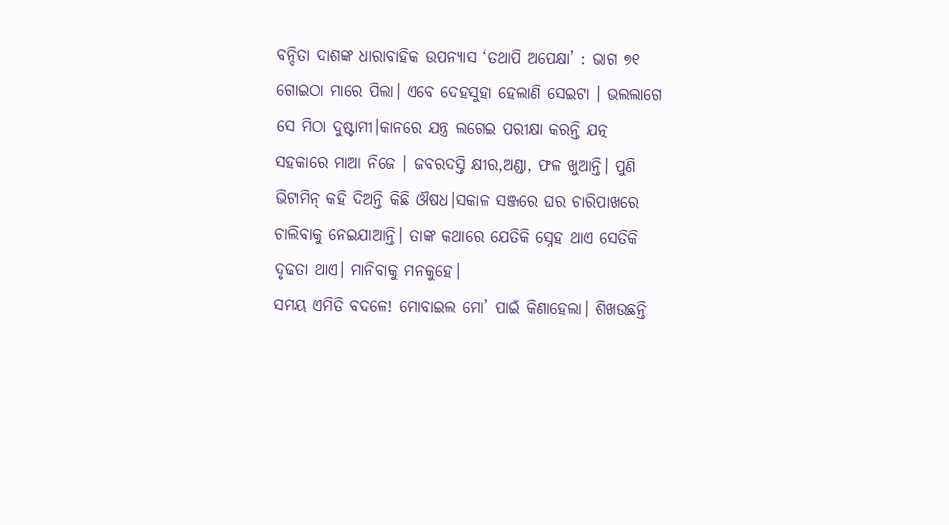ବନ୍ଦିତା ଦାଶଙ୍କ ଧାରାବାହିକ ଉପନ୍ୟାସ ‘ତଥାପି ଅପେକ୍ଷା’ : ଭାଗ ୭୧
ଗୋଇଠା ମାରେ ପିଲା। ଏବେ ଦେହସୁହା ହେଲାଣି ସେଇଟା । ଭଲଲାଗେ ସେ ମିଠା ଦୁଷ୍ଟାମୀ।କାନରେ ଯନ୍ତ୍ର ଲଗେଇ ପରୀକ୍ଷା କରନ୍ତି ଯତ୍ନ ସହକାରେ ମାଆ ନିଜେ । ଜବରଦସ୍ତି କ୍ଷୀର,ଅଣ୍ଡା, ଫଳ ଖୁଆନ୍ତି। ପୁଣି ଭିଟାମିନ୍ କହି ଦିଅନ୍ତି କିଛି ଔଷଧ।ସକାଳ ସଞ୍ଜରେ ଘର ଚାରିପାଖରେ ଚାଲିବାକୁ ନେଇଯାଆନ୍ତି। ତାଙ୍କ କଥାରେ ଯେତିକି ସ୍ନେହ ଥାଏ ସେତିକି ଦୃଢତା ଥାଏ। ମାନିବାକୁ ମନକୁହେ।
ସମୟ ଏମିତି ବଦଳେ! ମୋବାଇଲ ମୋ’ ପାଇଁ କିଣାହେଲା। ଶିଖଉଛନ୍ତି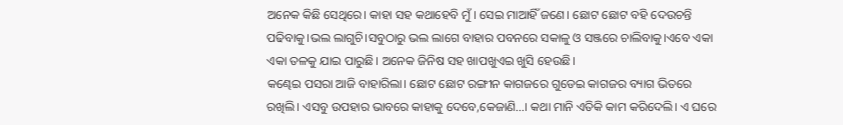ଅନେକ କିଛି ସେଥିରେ। କାହା ସହ କଥାହେବି ମୁଁ । ସେଇ ମାଆହିଁ ଜଣେ। ଛୋଟ ଛୋଟ ବହି ଦେଉଚନ୍ତି ପଢିବାକୁ।ଭଲ ଲାଗୁଚି।ସବୁଠାରୁ ଭଲ ଲାଗେ ବାହାର ପବନରେ ସକାଳୁ ଓ ସଞ୍ଜରେ ଚାଲିବାକୁ।ଏବେ ଏକା ଏକା ତଳକୁ ଯାଇ ପାରୁଛି। ଅନେକ ଜିନିଷ ସହ ଖାପଖୁଏଇ ଖୁସି ହେଉଛି।
କଣ୍ଢେଇ ପସରା ଆଜି ବାହାରିଲା। ଛୋଟ ଛୋଟ ରଙ୍ଗୀନ କାଗଜରେ ଗୁଡେଇ କାଗଜର ବ୍ୟାଗ ଭିତରେ ରଖିଲି। ଏସବୁ ଉପହାର ଭାବରେ କାହାକୁ ଦେବେ,କେଜାଣି…। କଥା ମାନି ଏତିକି କାମ କରିଦେଲି। ଏ ଘରେ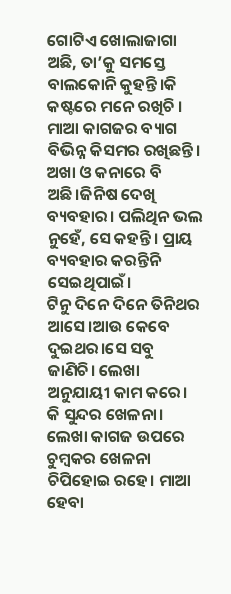ଗୋଟିଏ ଖୋଲାଜାଗା ଅଛି, ତା’କୁ ସମସ୍ତେ ବାଲକୋନି କୁହନ୍ତି।କି କଷ୍ଟରେ ମନେ ରଖିଚି । ମାଆ କାଗଜର ବ୍ୟାଗ ବିଭିନ୍ନ କିସମର ରଖିଛନ୍ତି। ଅଖା ଓ କନାରେ ବି ଅଛି।ଜିନିଷ ଦେଖି ବ୍ୟବହାର। ପଲିଥିନ ଭଲ ନୁହେଁ, ସେ କହନ୍ତି। ପ୍ରାୟ ବ୍ୟବହାର କରନ୍ତିନି ସେଇଥିପାଇଁ।
ଟିନୁ ଦିନେ ଦିନେ ତିନିଥର ଆସେ।ଆଉ କେବେ ଦୁଇଥର।ସେ ସବୁ ଜାଣିଚି। ଲେଖା ଅନୁଯାୟୀ କାମ କରେ। କି ସୁନ୍ଦର ଖେଳନା। ଲେଖା କାଗଜ ଉପରେ ଚୁମ୍ବକର ଖେଳନା ଚିପିହୋଇ ରହେ। ମାଆ ହେବା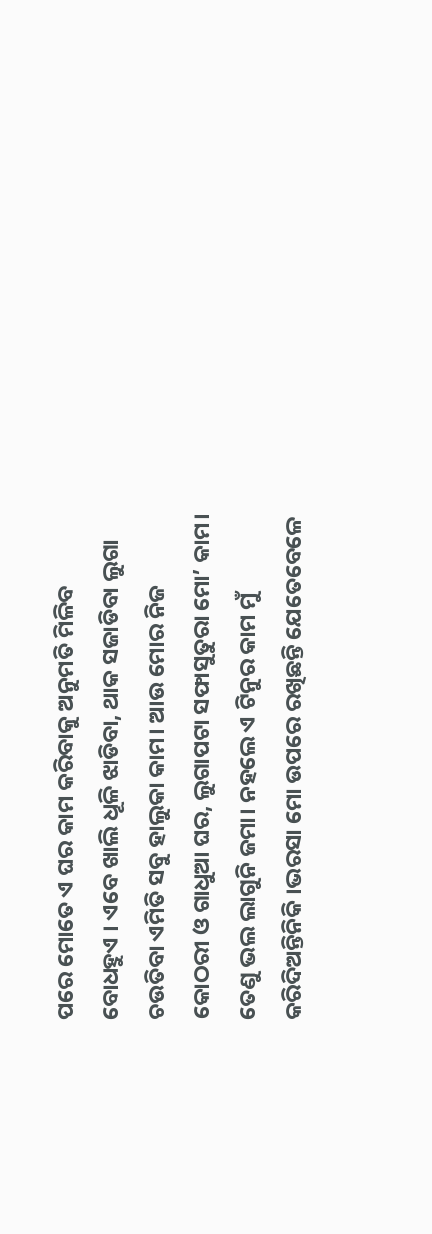ପରେ ମୋତେ ଏ ଘର କାମ କରିବାକୁ ଅନୁମତି ମିଳିବ ବୋଧହୁଏ । ଏବେ ଖାଲି ଧୂଳି ଝାଡିବା, ଥାକ ସଜାଡିବା ଲୁଗା ଚଉତିବା ଏମିତି ସବୁ ହାଲୁକା କାମ। ଆଉ ମୋର ନିଜ କୋଠରୀ ଓ ଗାଧୁଆ ଘର, ଲୁଗାପଟା ସଫାସୁତୁରା ମୋ’ କାମ। ତେଣୁ ଭଲ ଲାଗୁନି ଜମା। ନହଲେ ଏ ଟିନୁର କାମ ମୁଁ କରିଦିଅନ୍ତିନିକି ।ଭରସା ମୋ ଉପରେ ରଖିଛନ୍ତି ଯେତେବେଳେ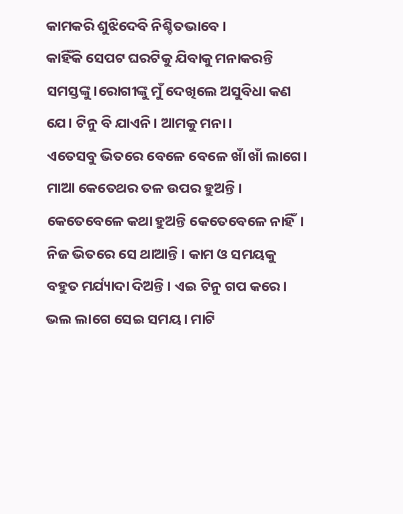କାମକରି ଶୁଝିଦେବି ନିଶ୍ଚିତଭାବେ ।
କାହିଁକି ସେପଟ ଘରଟିକୁ ଯିବାକୁ ମନାକରନ୍ତି ସମସ୍ତଙ୍କୁ।ରୋଗୀଙ୍କୁ ମୁଁ ଦେଖିଲେ ଅସୁବିଧା କଣ ଯେ। ଟିନୁ ବି ଯାଏନି। ଆମକୁ ମନା।
ଏତେସବୁ ଭିତରେ ବେଳେ ବେଳେ ଖାଁ ଖାଁ ଲାଗେ। ମାଆ କେତେଥର ତଳ ଉପର ହୁଅନ୍ତି। କେତେବେଳେ କଥା ହୁଅନ୍ତି କେତେବେଳେ ନାହିଁ। ନିଜ ଭିତରେ ସେ ଥାଆନ୍ତି। କାମ ଓ ସମୟକୁ ବହୁତ ମର୍ଯ୍ୟାଦା ଦିଅନ୍ତି। ଏଇ ଟିନୁ ଗପ କରେ। ଭଲ ଲାଗେ ସେଇ ସମୟ। ମାଟି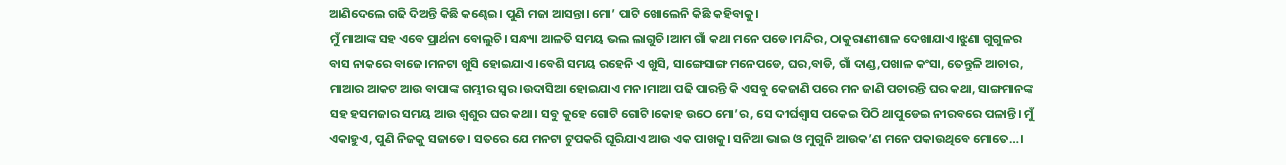ଆଣିଦେଲେ ଗଢି ଦିଅନ୍ତି କିଛି କଣ୍ଢେଇ। ପୁଣି ମଜା ଆସନ୍ତା। ମୋ’ ପାଟି ଖୋଲେନି କିଛି କହିବାକୁ।
ମୁଁ ମାଆଙ୍କ ସହ ଏବେ ପ୍ରାର୍ଥନା ବୋଲୁଚି। ସନ୍ଧ୍ୟା ଆଳତି ସମୟ ଭଲ ଲାଗୁଚି।ଆମ ଗାଁ କଥା ମନେ ପଡେ।ମନ୍ଦିର, ଠାକୁରାଣୀଶାଳ ଦେଖାଯାଏ।ଝୁଣା ଗୁଗୁଳର ବାସ ନାକରେ ବାଜେ।ମନଟା ଖୁସି ହୋଇଯାଏ।ବେଶି ସମୟ ରହେନି ଏ ଖୁସି, ସାଙ୍ଗେସାଙ୍ଗ ମନେପଡେ, ଘର,ବାଡି, ଗାଁ ଦାଣ୍ଡ,ପଖାଳ କଂସା, ତେନ୍ତୁଳି ଆଚାର, ମାଆର ଆକଟ ଆଉ ବାପାଙ୍କ ଗମ୍ଭୀର ସ୍ବର।ଉଦାସିଆ ହୋଇଯାଏ ମନ।ମାଆ ପଢି ପାରନ୍ତି କି ଏସବୁ କେଜାଣି ପରେ ମନ ଜାଣି ପଚାରନ୍ତି ଘର କଥା, ସାଙ୍ଗମାନଙ୍କ ସହ ହସମଜାର ସମୟ ଆଉ ଶ୍ବଶୁର ଘର କଥା। ସବୁ କୁହେ ଗୋଟି ଗୋଟି।କୋହ ଉଠେ ମୋ’ର, ସେ ଦୀର୍ଘଶ୍ବାସ ପକେଇ ପିଠି ଥାପୁଡେଇ ନୀରବରେ ପଳାନ୍ତି। ମୁଁ ଏକାହୁଏ, ପୁଣି ନିଜକୁ ସଜାଡେ। ସତରେ ଯେ ମନଟା ଟୁପକରି ଘୂରିଯାଏ ଆଉ ଏକ ପାଖକୁ। ସନିଆ ଭାଇ ଓ ମୁଗୁନି ଆଉକ’ଣ ମନେ ପକାଉଥିବେ ମୋତେ…।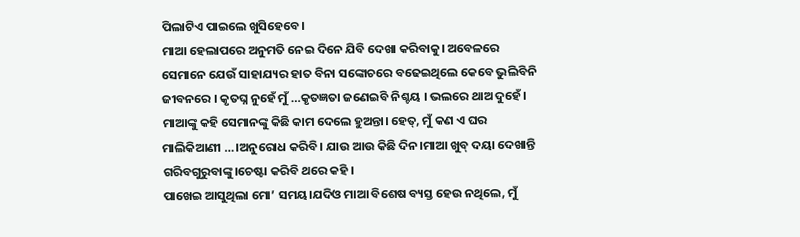ପିଲାଟିଏ ପାଇଲେ ଖୁସିହେବେ।
ମାଆ ହେଲାପରେ ଅନୁମତି ନେଇ ଦିନେ ଯିବି ଦେଖା କରିବାକୁ। ଅବେଳରେ ସେମାନେ ଯେଉଁ ସାହାଯ୍ୟର ହାତ ବିନା ସଙ୍କୋଚରେ ବଢେଇଥିଲେ କେବେ ଭୁଲିବିନି ଜୀବନରେ । କୃତଘ୍ନ ନୁହେଁ ମୁଁ …କୃତଜ୍ଞତା ଜଣେଇବି ନିଶ୍ଚୟ । ଭଲରେ ଥାଅ ଦୁହେଁ। ମାଆଙ୍କୁ କହି ସେମାନଙ୍କୁ କିଛି କାମ ଦେଲେ ହୁଅନ୍ତା। ହେତ୍, ମୁଁ କଣ ଏ ଘର ମାଲିକିଆଣୀ …।ଅନୁରୋଧ କରିବି। ଯାଉ ଆଉ କିଛି ଦିନ।ମାଆ ଖୁବ୍ ଦୟା ଦେଖାନ୍ତି ଗରିବଗୁରୁବାଙ୍କୁ।ଚେଷ୍ଟା କରିବି ଥରେ କହି ।
ପାଖେଇ ଆସୁଥିଲା ମୋ’ ସମୟ।ଯଦିଓ ମାଆ ବିଶେଷ ବ୍ୟସ୍ତ ହେଉ ନଥିଲେ, ମୁଁ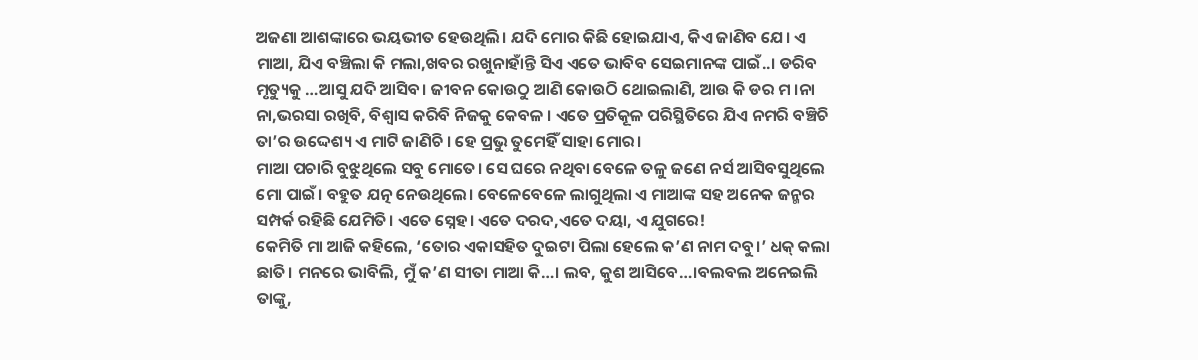ଅଜଣା ଆଶଙ୍କାରେ ଭୟଭୀତ ହେଉଥିଲି। ଯଦି ମୋର କିଛି ହୋଇଯାଏ, କିଏ ଜାଣିବ ଯେ। ଏ ମାଆ, ଯିଏ ବଞ୍ଚିଲା କି ମଲା,ଖବର ରଖୁନାହାଁନ୍ତି ସିଏ ଏତେ ଭାବିବ ସେଇମାନଙ୍କ ପାଇଁ..। ଡରିବ ମୃତ୍ୟୁକୁ …ଆସୁ ଯଦି ଆସିବ। ଜୀବନ କୋଉଠୁ ଆଣି କୋଉଠି ଥୋଇଲାଣି, ଆଉ କି ଡର ମ ।ନା ନା,ଭରସା ରଖିବି, ବିଶ୍ବାସ କରିବି ନିଜକୁ କେବଳ । ଏତେ ପ୍ରତିକୂଳ ପରିସ୍ଥିତିରେ ଯିଏ ନମରି ବଞ୍ଚିଚି ତା’ର ଉଦ୍ଦେଶ୍ୟ ଏ ମାଟି ଜାଣିଚି । ହେ ପ୍ରଭୁ ତୁମେହିଁ ସାହା ମୋର।
ମାଆ ପଚାରି ବୁଝୁଥିଲେ ସବୁ ମୋତେ। ସେ ଘରେ ନଥିବା ବେଳେ ତଳୁ ଜଣେ ନର୍ସ ଆସିବସୁଥିଲେ ମୋ ପାଇଁ। ବହୁତ ଯତ୍ନ ନେଉଥିଲେ। ବେଳେବେଳେ ଲାଗୁଥିଲା ଏ ମାଆଙ୍କ ସହ ଅନେକ ଜନ୍ମର ସମ୍ପର୍କ ରହିଛି ଯେମିତି। ଏତେ ସ୍ନେହ। ଏତେ ଦରଦ,ଏତେ ଦୟା, ଏ ଯୁଗରେ!
କେମିତି ମା ଆଜି କହିଲେ, ‘ତୋର ଏକାସହିତ ଦୁଇଟା ପିଲା ହେଲେ କ’ଣ ନାମ ଦବୁ।’ ଧକ୍ କଲା ଛାତି। ମନରେ ଭାବିଲି, ମୁଁ କ’ଣ ସୀତା ମାଆ କି…। ଲବ, କୁଶ ଆସିବେ…।ବଲବଲ ଅନେଇଲି ତାଙ୍କୁ,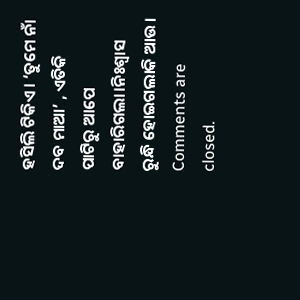ହସିଲି ଟିକିଏ। ‘ତୁମେ ନାଁ ଦବ ମାଆ’ , ଏତିକି ପାଟିରୁ ଆପେ ବାହାରିଗଲା।ନିଃଶ୍ବାସ ରୁନ୍ଧି ହୋଇଗଲାକି ଆଉ।
Comments are closed.